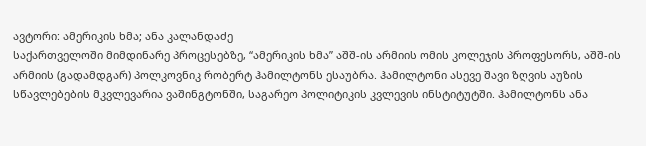ავტორი: ამერიკის ხმა; ანა კალანდაძე
საქართველოში მიმდინარე პროცესებზე, “ამერიკის ხმა” აშშ-ის არმიის ომის კოლეჯის პროფესორს, აშშ-ის არმიის (გადამდგარ) პოლკოვნიკ რობერტ ჰამილტონს ესაუბრა. ჰამილტონი ასევე შავი ზღვის აუზის სწავლებების მკვლევარია ვაშინგტონში, საგარეო პოლიტიკის კვლევის ინსტიტუტში. ჰამილტონს ანა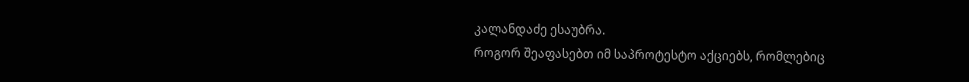კალანდაძე ესაუბრა.
როგორ შეაფასებთ იმ საპროტესტო აქციებს, რომლებიც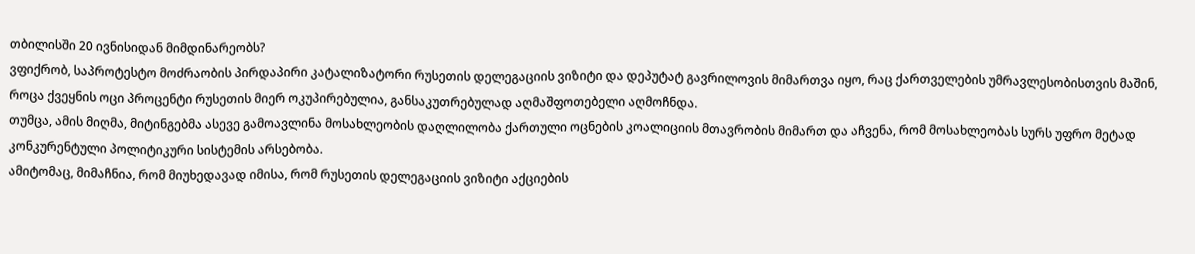თბილისში 20 ივნისიდან მიმდინარეობს?
ვფიქრობ, საპროტესტო მოძრაობის პირდაპირი კატალიზატორი რუსეთის დელეგაციის ვიზიტი და დეპუტატ გავრილოვის მიმართვა იყო, რაც ქართველების უმრავლესობისთვის მაშინ, როცა ქვეყნის ოცი პროცენტი რუსეთის მიერ ოკუპირებულია, განსაკუთრებულად აღმაშფოთებელი აღმოჩნდა.
თუმცა, ამის მიღმა, მიტინგებმა ასევე გამოავლინა მოსახლეობის დაღლილობა ქართული ოცნების კოალიციის მთავრობის მიმართ და აჩვენა, რომ მოსახლეობას სურს უფრო მეტად კონკურენტული პოლიტიკური სისტემის არსებობა.
ამიტომაც, მიმაჩნია, რომ მიუხედავად იმისა, რომ რუსეთის დელეგაციის ვიზიტი აქციების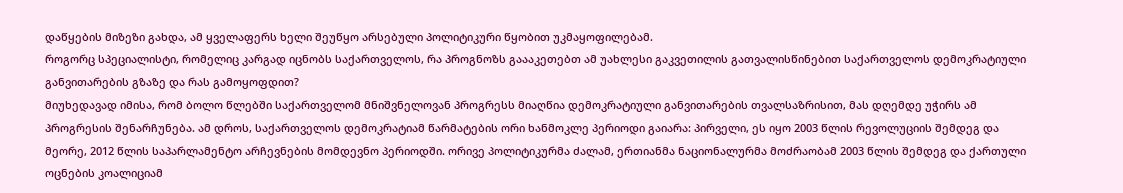დაწყების მიზეზი გახდა, ამ ყველაფერს ხელი შეუწყო არსებული პოლიტიკური წყობით უკმაყოფილებამ.
როგორც სპეციალისტი, რომელიც კარგად იცნობს საქართველოს, რა პროგნოზს გაააკეთებთ ამ უახლესი გაკვეთილის გათვალისწინებით საქართველოს დემოკრატიული განვითარების გზაზე და რას გამოყოფდით?
მიუხედავად იმისა, რომ ბოლო წლებში საქართველომ მნიშვნელოვან პროგრესს მიაღწია დემოკრატიული განვითარების თვალსაზრისით, მას დღემდე უჭირს ამ პროგრესის შენარჩუნება. ამ დროს, საქართველოს დემოკრატიამ წარმატების ორი ხანმოკლე პერიოდი გაიარა: პირველი, ეს იყო 2003 წლის რევოლუციის შემდეგ და მეორე, 2012 წლის საპარლამენტო არჩევნების მომდევნო პერიოდში. ორივე პოლიტიკურმა ძალამ, ერთიანმა ნაციონალურმა მოძრაობამ 2003 წლის შემდეგ და ქართული ოცნების კოალიციამ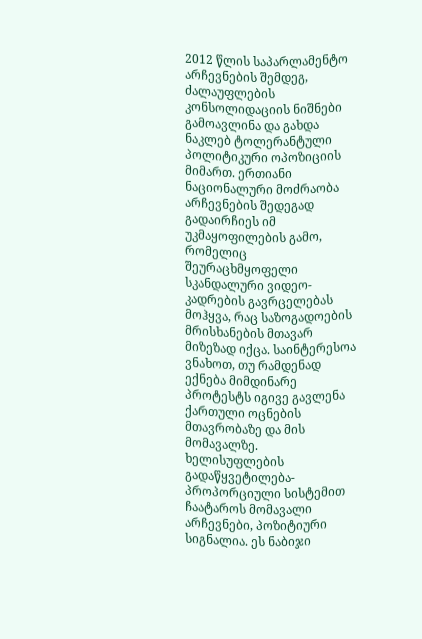2012 წლის საპარლამენტო არჩევნების შემდეგ, ძალაუფლების კონსოლიდაციის ნიშნები გამოავლინა და გახდა ნაკლებ ტოლერანტული პოლიტიკური ოპოზიციის მიმართ. ერთიანი ნაციონალური მოძრაობა არჩევნების შედეგად გადაირჩიეს იმ უკმაყოფილების გამო, რომელიც შეურაცხმყოფელი სკანდალური ვიდეო-კადრების გავრცელებას მოჰყვა, რაც საზოგადოების მრისხანების მთავარ მიზეზად იქცა. საინტერესოა ვნახოთ, თუ რამდენად ექნება მიმდინარე პროტესტს იგივე გავლენა ქართული ოცნების მთავრობაზე და მის მომავალზე.
ხელისუფლების გადაწყვეტილება- პროპორციული სისტემით ჩაატაროს მომავალი არჩევნები, პოზიტიური სიგნალია. ეს ნაბიჯი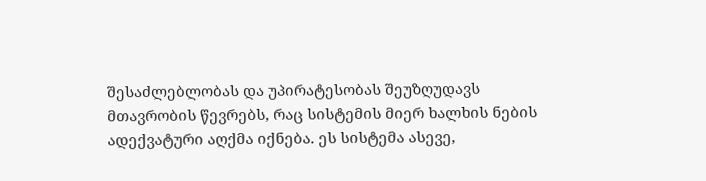შესაძლებლობას და უპირატესობას შეუზღუდავს მთავრობის წევრებს, რაც სისტემის მიერ ხალხის ნების ადექვატური აღქმა იქნება. ეს სისტემა ასევე,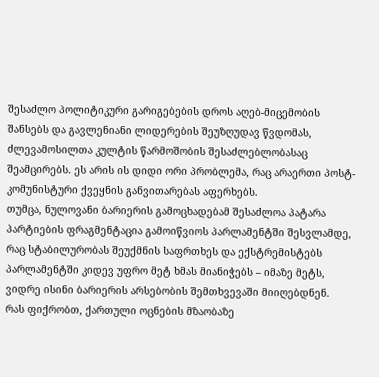შესაძლო პოლიტიკური გარიგებების დროს აღებ-მიცემობის შანსებს და გავლენიანი ლიდერების შეუზღუდავ წვდომას, ძლევამოსილთა კულტის წარმოშობის შესაძლებლობასაც შეამცირებს. ეს არის ის დიდი ორი პრობლემა, რაც არაერთი პოსტ-კომუნისტური ქვეყნის განვითარებას აფერხებს.
თუმცა, ნულოვანი ბარიერის გამოცხადებამ შესაძლოა პატარა პარტიების ფრაგმენტაცია გამოიწვიოს პარლამენტში შესვლამდე, რაც სტაბილურობას შეუქმნის საფრთხეს და ექსტრემისტებს პარლამენტში კიდევ უფრო მეტ ხმას მიანიჭებს – იმაზე მეტს, ვიდრე ისინი ბარიერის არსებობის შემთხვევაში მიიღებდნენ.
რას ფიქრობთ, ქართული ოცნების მზაობაზე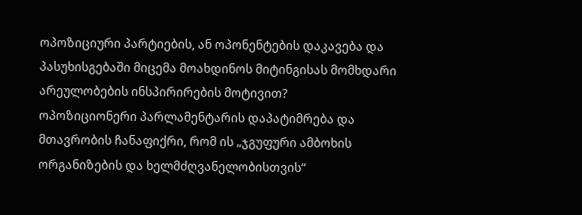ოპოზიციური პარტიების, ან ოპონენტების დაკავება და პასუხისგებაში მიცემა მოახდინოს მიტინგისას მომხდარი არეულობების ინსპირირების მოტივით?
ოპოზიციონერი პარლამენტარის დაპატიმრება და მთავრობის ჩანაფიქრი, რომ ის „ჯგუფური ამბოხის ორგანიზების და ხელმძღვანელობისთვის“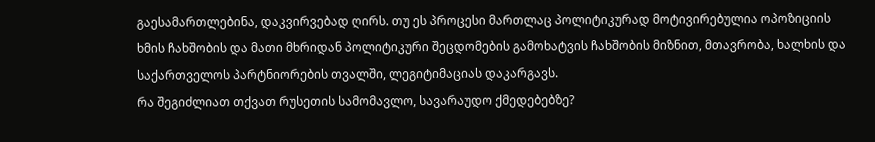გაესამართლებინა, დაკვირვებად ღირს. თუ ეს პროცესი მართლაც პოლიტიკურად მოტივირებულია ოპოზიციის ხმის ჩახშობის და მათი მხრიდან პოლიტიკური შეცდომების გამოხატვის ჩახშობის მიზნით, მთავრობა, ხალხის და საქართველოს პარტნიორების თვალში, ლეგიტიმაციას დაკარგავს.
რა შეგიძლიათ თქვათ რუსეთის სამომავლო, სავარაუდო ქმედებებზე?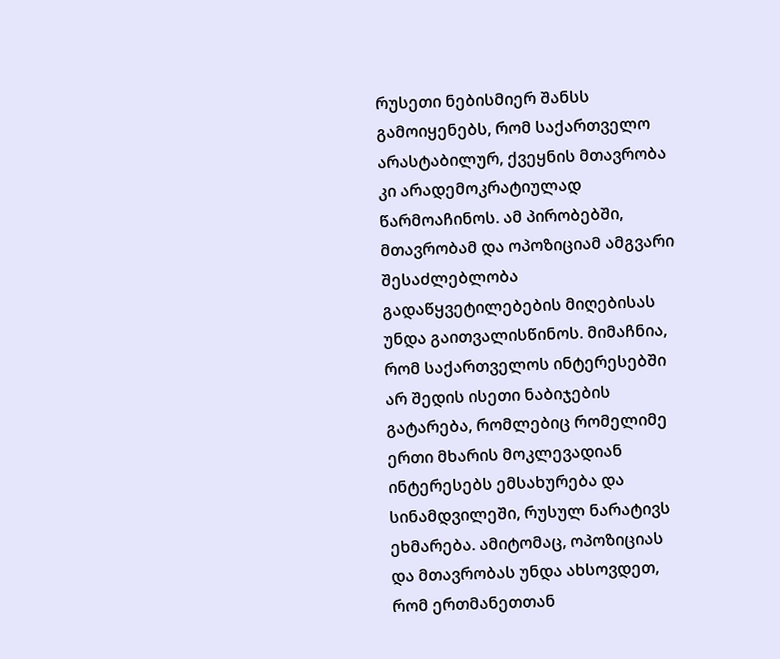რუსეთი ნებისმიერ შანსს გამოიყენებს, რომ საქართველო არასტაბილურ, ქვეყნის მთავრობა კი არადემოკრატიულად წარმოაჩინოს. ამ პირობებში, მთავრობამ და ოპოზიციამ ამგვარი შესაძლებლობა გადაწყვეტილებების მიღებისას უნდა გაითვალისწინოს. მიმაჩნია, რომ საქართველოს ინტერესებში არ შედის ისეთი ნაბიჯების გატარება, რომლებიც რომელიმე ერთი მხარის მოკლევადიან ინტერესებს ემსახურება და სინამდვილეში, რუსულ ნარატივს ეხმარება. ამიტომაც, ოპოზიციას და მთავრობას უნდა ახსოვდეთ, რომ ერთმანეთთან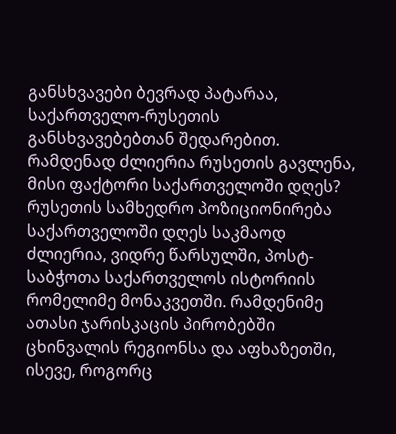განსხვავები ბევრად პატარაა, საქართველო-რუსეთის განსხვავებებთან შედარებით.
რამდენად ძლიერია რუსეთის გავლენა, მისი ფაქტორი საქართველოში დღეს?
რუსეთის სამხედრო პოზიციონირება საქართველოში დღეს საკმაოდ ძლიერია, ვიდრე წარსულში, პოსტ-საბჭოთა საქართველოს ისტორიის რომელიმე მონაკვეთში. რამდენიმე ათასი ჯარისკაცის პირობებში ცხინვალის რეგიონსა და აფხაზეთში, ისევე, როგორც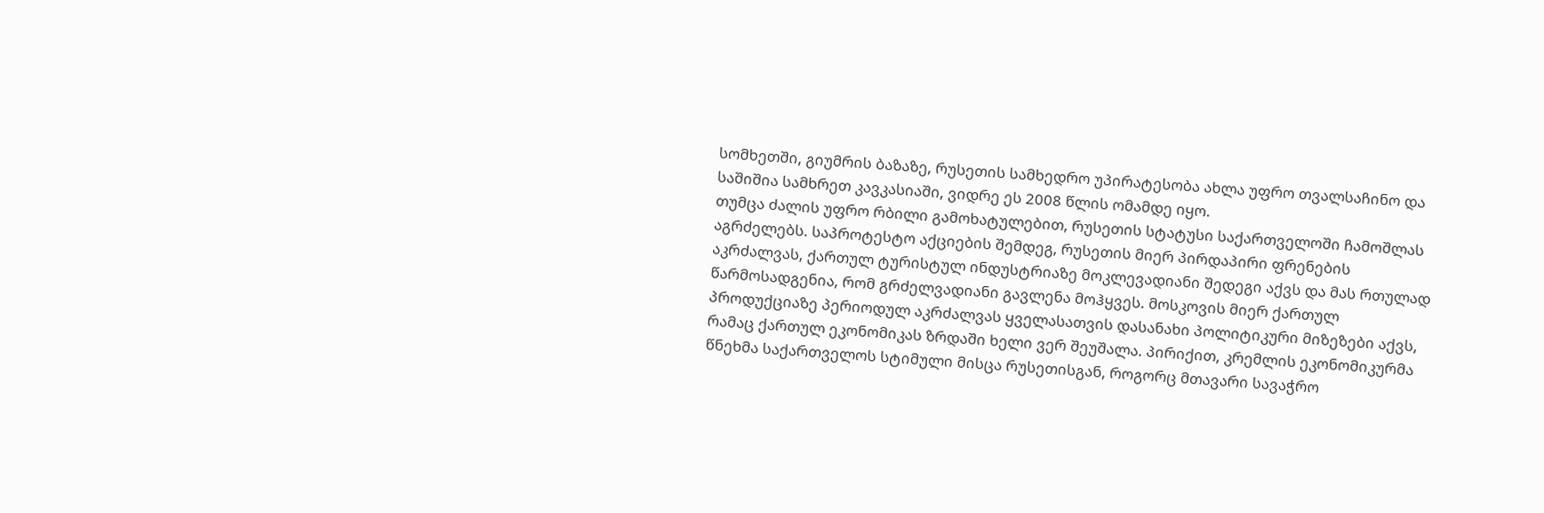სომხეთში, გიუმრის ბაზაზე, რუსეთის სამხედრო უპირატესობა ახლა უფრო თვალსაჩინო და საშიშია სამხრეთ კავკასიაში, ვიდრე ეს 2008 წლის ომამდე იყო.
თუმცა ძალის უფრო რბილი გამოხატულებით, რუსეთის სტატუსი საქართველოში ჩამოშლას აგრძელებს. საპროტესტო აქციების შემდეგ, რუსეთის მიერ პირდაპირი ფრენების აკრძალვას, ქართულ ტურისტულ ინდუსტრიაზე მოკლევადიანი შედეგი აქვს და მას რთულად წარმოსადგენია, რომ გრძელვადიანი გავლენა მოჰყვეს. მოსკოვის მიერ ქართულ პროდუქციაზე პერიოდულ აკრძალვას ყველასათვის დასანახი პოლიტიკური მიზეზები აქვს, რამაც ქართულ ეკონომიკას ზრდაში ხელი ვერ შეუშალა. პირიქით, კრემლის ეკონომიკურმა წნეხმა საქართველოს სტიმული მისცა რუსეთისგან, როგორც მთავარი სავაჭრო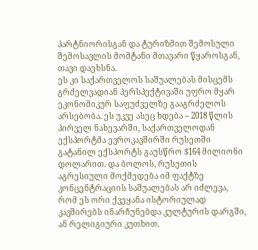პარტნიორისგან და ტურიზმით შემოსული შემოსავლის მომტანი მთავარი წყაროსგან, თავი დაეხსნა.
ეს კი საქართველოს საშუალებას მისცემს გრძელვადიან პერსპექტივაში უფრო მყარ ეკონომიკურ საფუძველზე გააგრძელოს არსებობა. ეს უკვე ასეც ხდება – 2018 წლის პირველ ნახევარში, საქართველოდან ექსპორტმა ევროკავშირში რუსეთში გატანილ ექსპორტს გაუსწრო $164 მილიონი დოლარით. და ბოლოს, რუსეთის აგრესიული მოქმედება იმ ფაქტზე კონცენტრაციის საშუალებას არ იძლევა, რომ ეს ორი ქვეყანა ისტორიულად კავშირებს ინარჩუნებდა კულტურის დარგში, ან რელიგიური კუთხით.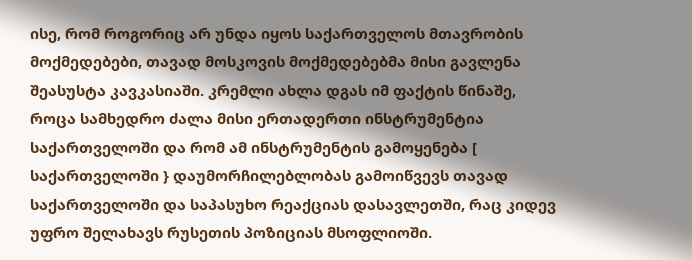ისე, რომ როგორიც არ უნდა იყოს საქართველოს მთავრობის მოქმედებები, თავად მოსკოვის მოქმედებებმა მისი გავლენა შეასუსტა კავკასიაში. კრემლი ახლა დგას იმ ფაქტის წინაშე, როცა სამხედრო ძალა მისი ერთადერთი ინსტრუმენტია საქართველოში და რომ ამ ინსტრუმენტის გამოყენება [ საქართველოში } დაუმორჩილებლობას გამოიწვევს თავად საქართველოში და საპასუხო რეაქციას დასავლეთში, რაც კიდევ უფრო შელახავს რუსეთის პოზიციას მსოფლიოში.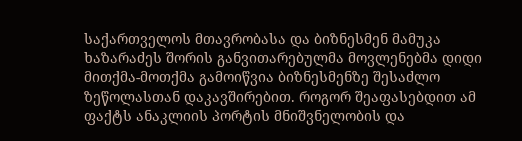საქართველოს მთავრობასა და ბიზნესმენ მამუკა ხაზარაძეს შორის განვითარებულმა მოვლენებმა დიდი მითქმა-მოთქმა გამოიწვია ბიზნესმენზე შესაძლო ზეწოლასთან დაკავშირებით. როგორ შეაფასებდით ამ ფაქტს ანაკლიის პორტის მნიშვნელობის და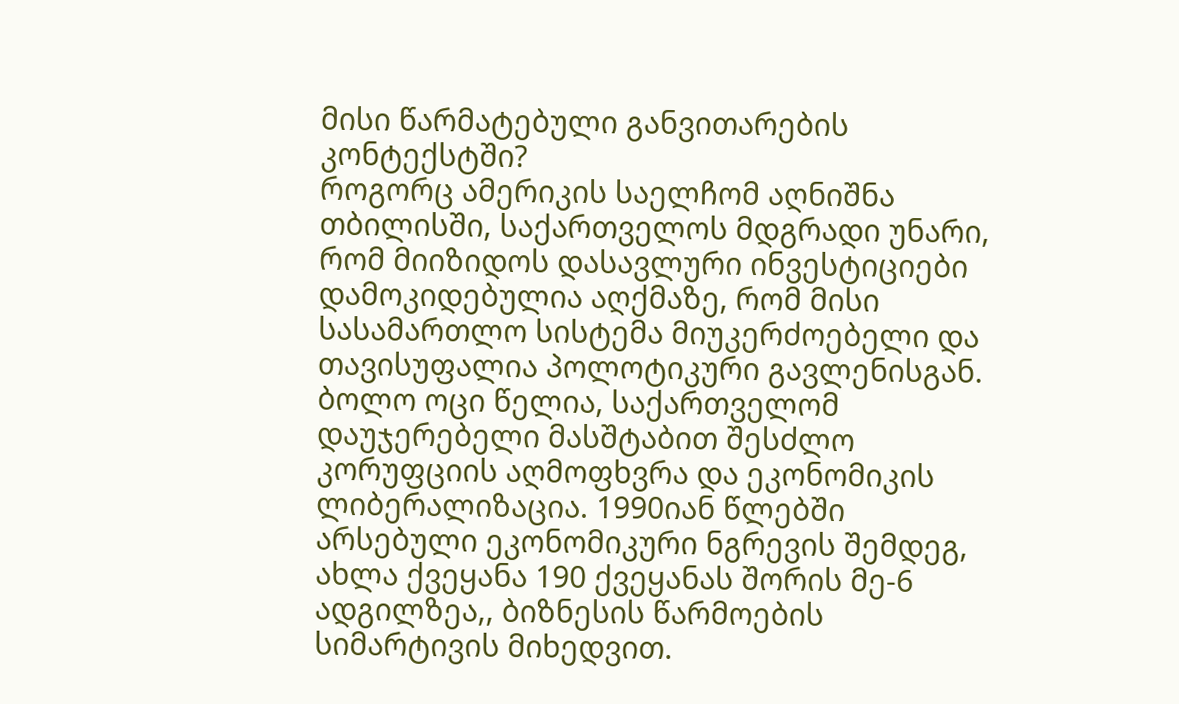მისი წარმატებული განვითარების კონტექსტში?
როგორც ამერიკის საელჩომ აღნიშნა თბილისში, საქართველოს მდგრადი უნარი, რომ მიიზიდოს დასავლური ინვესტიციები დამოკიდებულია აღქმაზე, რომ მისი სასამართლო სისტემა მიუკერძოებელი და თავისუფალია პოლოტიკური გავლენისგან. ბოლო ოცი წელია, საქართველომ დაუჯერებელი მასშტაბით შესძლო კორუფციის აღმოფხვრა და ეკონომიკის ლიბერალიზაცია. 1990იან წლებში არსებული ეკონომიკური ნგრევის შემდეგ, ახლა ქვეყანა 190 ქვეყანას შორის მე-6 ადგილზეა,, ბიზნესის წარმოების სიმარტივის მიხედვით.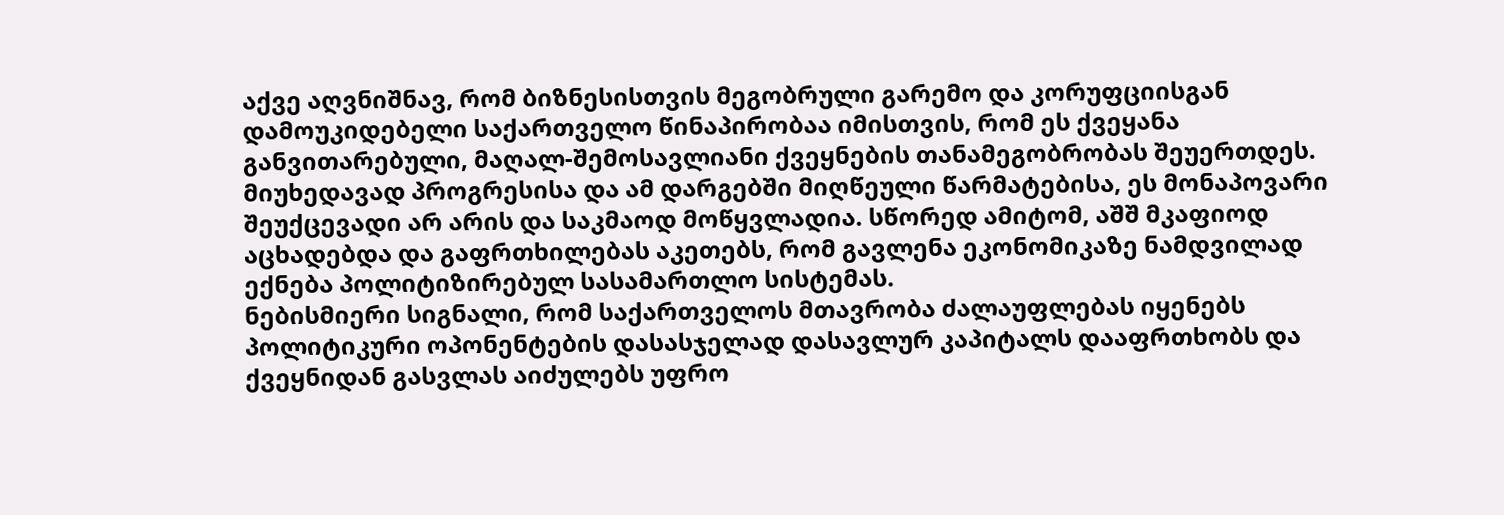აქვე აღვნიშნავ, რომ ბიზნესისთვის მეგობრული გარემო და კორუფციისგან დამოუკიდებელი საქართველო წინაპირობაა იმისთვის, რომ ეს ქვეყანა განვითარებული, მაღალ-შემოსავლიანი ქვეყნების თანამეგობრობას შეუერთდეს. მიუხედავად პროგრესისა და ამ დარგებში მიღწეული წარმატებისა, ეს მონაპოვარი შეუქცევადი არ არის და საკმაოდ მოწყვლადია. სწორედ ამიტომ, აშშ მკაფიოდ აცხადებდა და გაფრთხილებას აკეთებს, რომ გავლენა ეკონომიკაზე ნამდვილად ექნება პოლიტიზირებულ სასამართლო სისტემას.
ნებისმიერი სიგნალი, რომ საქართველოს მთავრობა ძალაუფლებას იყენებს პოლიტიკური ოპონენტების დასასჯელად დასავლურ კაპიტალს დააფრთხობს და ქვეყნიდან გასვლას აიძულებს უფრო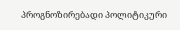პროგნოზირებადი პოლიტიკური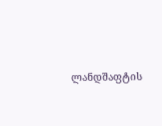ლანდშაფტის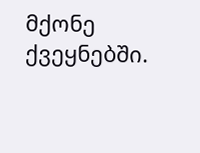მქონე ქვეყნებში.